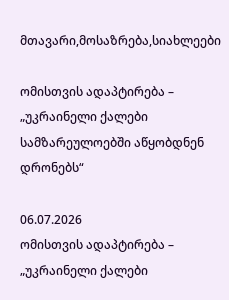მთავარი,მოსაზრება,სიახლეები

ომისთვის ადაპტირება – „უკრაინელი ქალები სამზარეულოებში აწყობდნენ დრონებს“

06.07.2026
ომისთვის ადაპტირება – „უკრაინელი ქალები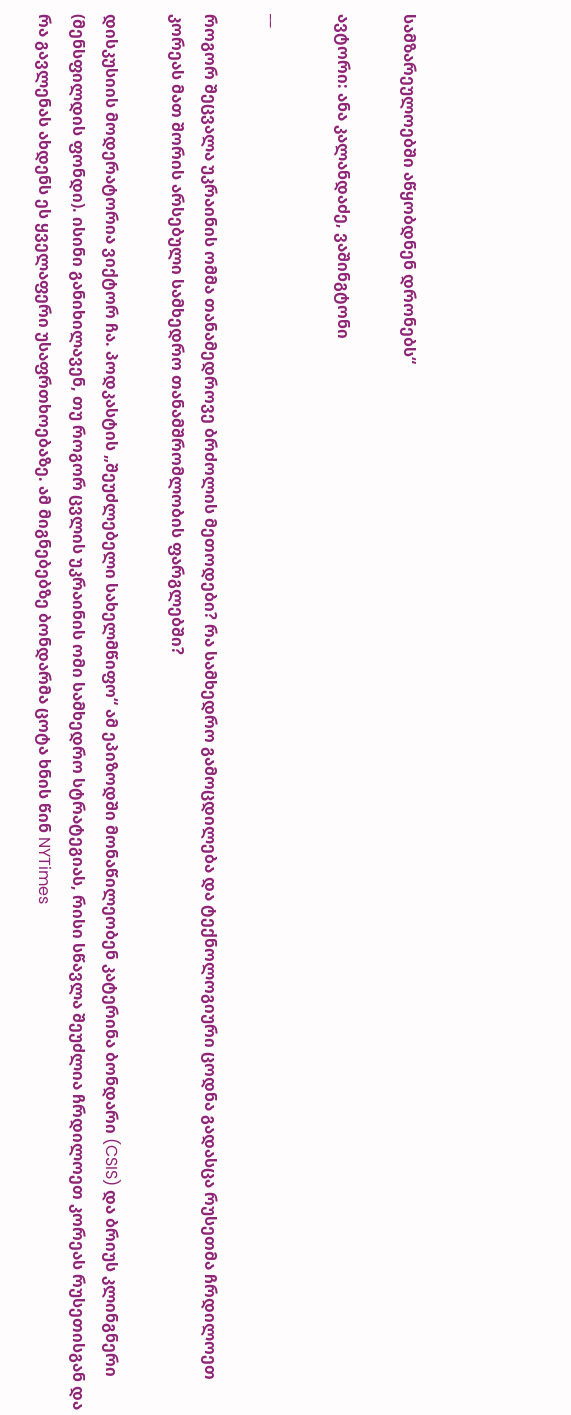სამზარეულოებში აწყობდნენ დრონებს“

ავტორი: ანა კალანდაძე, ვაშინგტონი

__

როგორ შეცვალა უკრაინის ომმა თანამედროვე ბრძოლის მეთოდები? რა სამხედრო გამოცდილება და ტექნოლოგიური ცოდნა გადასცა რუსეთმა ჩრდილოეთ კორეას მათ შორის არსებული სამხედრო თანამშრომლობის ფარგლებში?

დისკუსიის მოდერატორია ვიქტორ ჩა. პოდკასტის „შეუძლებელი სახელმწიფო“ ამ ეპიზოდში მონაწილეობენ კატერინა ბონდარი (CSIS) და ბრიუს კლინგნერი (მენსფილდის ფონდი). ისინი განიხილავენ, თუ როგორ ცვლის უკრაინის ომი სამხედრო სტრატეგიას, რისი სწავლა შეუძლია ჩრდილოეთ კორეას რუსეთისგან და რა გავლენას ახდენს ეს ყველაფერი უსაფრთხოებაზე. ამ მიგნებებზე ბონდარმა ცოტა ხნის წინ NYTimes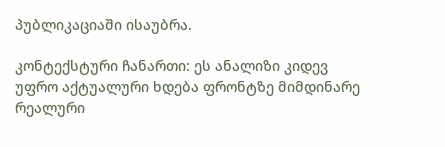პუბლიკაციაში ისაუბრა.

კონტექსტური ჩანართი: ეს ანალიზი კიდევ უფრო აქტუალური ხდება ფრონტზე მიმდინარე რეალური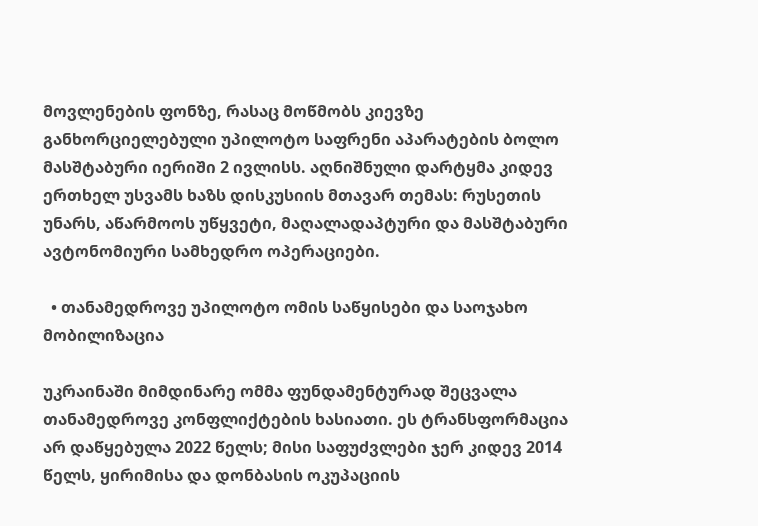მოვლენების ფონზე, რასაც მოწმობს კიევზე განხორციელებული უპილოტო საფრენი აპარატების ბოლო მასშტაბური იერიში 2 ივლისს. აღნიშნული დარტყმა კიდევ ერთხელ უსვამს ხაზს დისკუსიის მთავარ თემას: რუსეთის უნარს, აწარმოოს უწყვეტი, მაღალადაპტური და მასშტაბური ავტონომიური სამხედრო ოპერაციები.

  • თანამედროვე უპილოტო ომის საწყისები და საოჯახო მობილიზაცია

უკრაინაში მიმდინარე ომმა ფუნდამენტურად შეცვალა თანამედროვე კონფლიქტების ხასიათი. ეს ტრანსფორმაცია არ დაწყებულა 2022 წელს; მისი საფუძვლები ჯერ კიდევ 2014 წელს, ყირიმისა და დონბასის ოკუპაციის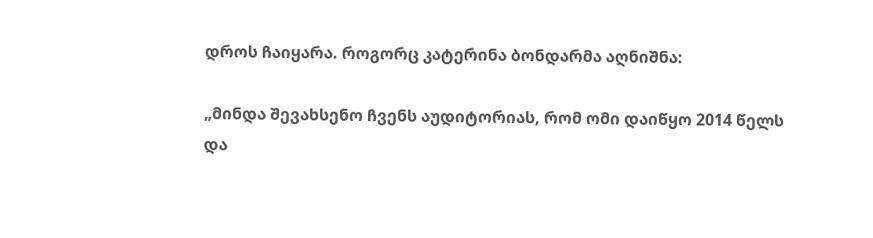დროს ჩაიყარა. როგორც კატერინა ბონდარმა აღნიშნა:

„მინდა შევახსენო ჩვენს აუდიტორიას, რომ ომი დაიწყო 2014 წელს და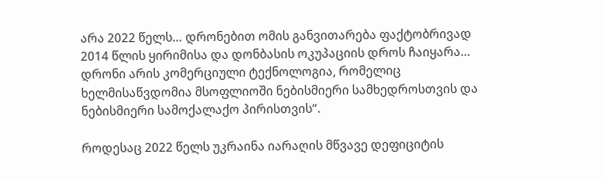არა 2022 წელს… დრონებით ომის განვითარება ფაქტობრივად 2014 წლის ყირიმისა და დონბასის ოკუპაციის დროს ჩაიყარა… დრონი არის კომერციული ტექნოლოგია, რომელიც ხელმისაწვდომია მსოფლიოში ნებისმიერი სამხედროსთვის და ნებისმიერი სამოქალაქო პირისთვის“.

როდესაც 2022 წელს უკრაინა იარაღის მწვავე დეფიციტის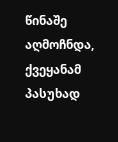წინაშე აღმოჩნდა, ქვეყანამ პასუხად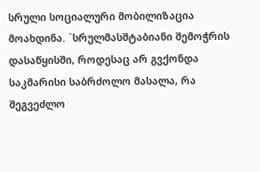სრული სოციალური მობილიზაცია მოახდინა. `სრულმასშტაბიანი შემოჭრის დასაწყისში, როდესაც არ გვქონდა საკმარისი საბრძოლო მასალა, რა შეგვეძლო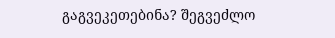გაგვეკეთებინა? შეგვეძლო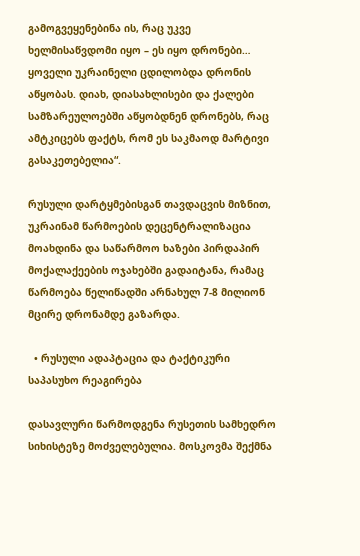გამოგვეყენებინა ის, რაც უკვე ხელმისაწვდომი იყო – ეს იყო დრონები… ყოველი უკრაინელი ცდილობდა დრონის აწყობას. დიახ, დიასახლისები და ქალები სამზარეულოებში აწყობდნენ დრონებს, რაც ამტკიცებს ფაქტს, რომ ეს საკმაოდ მარტივი გასაკეთებელია“.

რუსული დარტყმებისგან თავდაცვის მიზნით, უკრაინამ წარმოების დეცენტრალიზაცია მოახდინა და საწარმოო ხაზები პირდაპირ მოქალაქეების ოჯახებში გადაიტანა, რამაც წარმოება წელიწადში არნახულ 7-8 მილიონ მცირე დრონამდე გაზარდა.

  • რუსული ადაპტაცია და ტაქტიკური საპასუხო რეაგირება

დასავლური წარმოდგენა რუსეთის სამხედრო სიხისტეზე მოძველებულია. მოსკოვმა შექმნა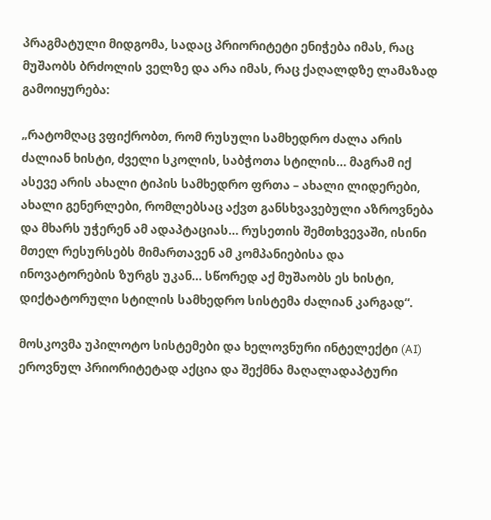პრაგმატული მიდგომა, სადაც პრიორიტეტი ენიჭება იმას, რაც მუშაობს ბრძოლის ველზე და არა იმას, რაც ქაღალდზე ლამაზად გამოიყურება:

„რატომღაც ვფიქრობთ, რომ რუსული სამხედრო ძალა არის ძალიან ხისტი, ძველი სკოლის, საბჭოთა სტილის… მაგრამ იქ ასევე არის ახალი ტიპის სამხედრო ფრთა – ახალი ლიდერები, ახალი გენერლები, რომლებსაც აქვთ განსხვავებული აზროვნება და მხარს უჭერენ ამ ადაპტაციას… რუსეთის შემთხვევაში, ისინი მთელ რესურსებს მიმართავენ ამ კომპანიებისა და ინოვატორების ზურგს უკან… სწორედ აქ მუშაობს ეს ხისტი, დიქტატორული სტილის სამხედრო სისტემა ძალიან კარგად“.

მოსკოვმა უპილოტო სისტემები და ხელოვნური ინტელექტი (AI) ეროვნულ პრიორიტეტად აქცია და შექმნა მაღალადაპტური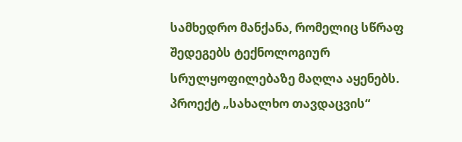სამხედრო მანქანა, რომელიც სწრაფ შედეგებს ტექნოლოგიურ სრულყოფილებაზე მაღლა აყენებს. პროექტ „სახალხო თავდაცვის“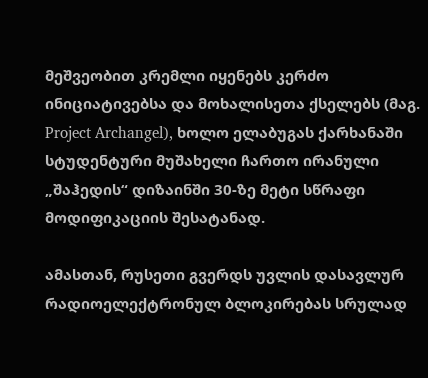მეშვეობით კრემლი იყენებს კერძო ინიციატივებსა და მოხალისეთა ქსელებს (მაგ. Project Archangel), ხოლო ელაბუგას ქარხანაში სტუდენტური მუშახელი ჩართო ირანული „შაჰედის“ დიზაინში 30-ზე მეტი სწრაფი მოდიფიკაციის შესატანად.

ამასთან, რუსეთი გვერდს უვლის დასავლურ რადიოელექტრონულ ბლოკირებას სრულად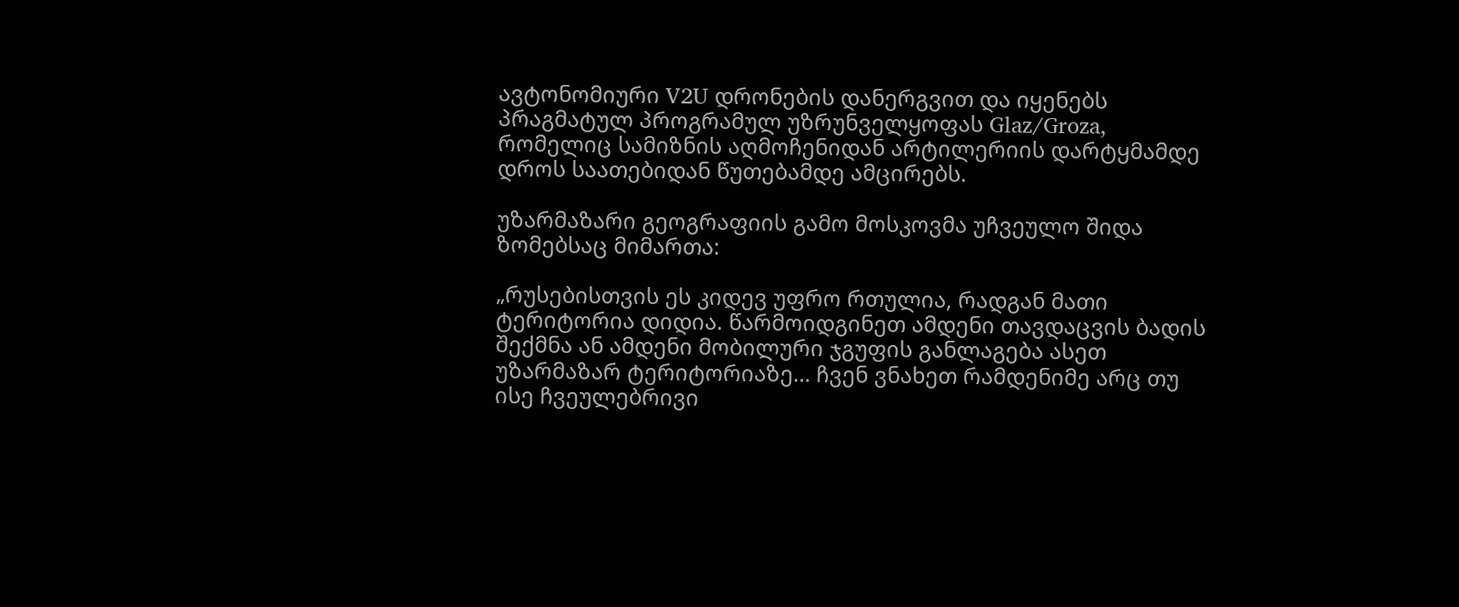ავტონომიური V2U დრონების დანერგვით და იყენებს პრაგმატულ პროგრამულ უზრუნველყოფას Glaz/Groza, რომელიც სამიზნის აღმოჩენიდან არტილერიის დარტყმამდე დროს საათებიდან წუთებამდე ამცირებს.

უზარმაზარი გეოგრაფიის გამო მოსკოვმა უჩვეულო შიდა ზომებსაც მიმართა:

„რუსებისთვის ეს კიდევ უფრო რთულია, რადგან მათი ტერიტორია დიდია. წარმოიდგინეთ ამდენი თავდაცვის ბადის შექმნა ან ამდენი მობილური ჯგუფის განლაგება ასეთ უზარმაზარ ტერიტორიაზე… ჩვენ ვნახეთ რამდენიმე არც თუ ისე ჩვეულებრივი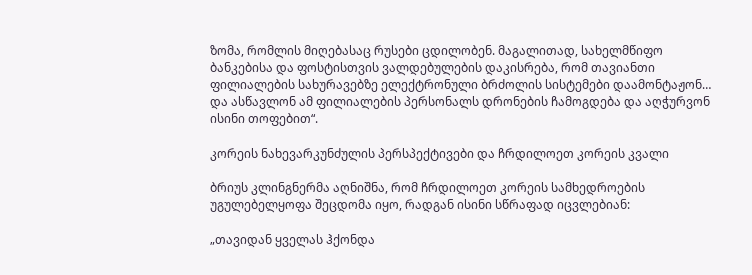ზომა, რომლის მიღებასაც რუსები ცდილობენ. მაგალითად, სახელმწიფო ბანკებისა და ფოსტისთვის ვალდებულების დაკისრება, რომ თავიანთი ფილიალების სახურავებზე ელექტრონული ბრძოლის სისტემები დაამონტაჟონ… და ასწავლონ ამ ფილიალების პერსონალს დრონების ჩამოგდება და აღჭურვონ ისინი თოფებით“.

კორეის ნახევარკუნძულის პერსპექტივები და ჩრდილოეთ კორეის კვალი

ბრიუს კლინგნერმა აღნიშნა, რომ ჩრდილოეთ კორეის სამხედროების უგულებელყოფა შეცდომა იყო, რადგან ისინი სწრაფად იცვლებიან:

„თავიდან ყველას ჰქონდა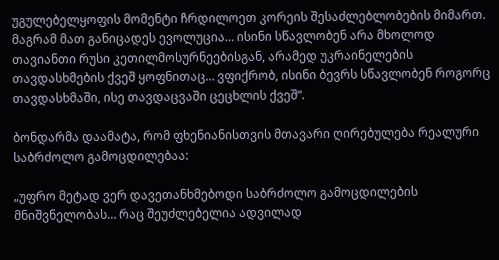უგულებელყოფის მომენტი ჩრდილოეთ კორეის შესაძლებლობების მიმართ. მაგრამ მათ განიცადეს ევოლუცია… ისინი სწავლობენ არა მხოლოდ თავიანთი რუსი კეთილმოსურნეებისგან, არამედ უკრაინელების თავდასხმების ქვეშ ყოფნითაც… ვფიქრობ, ისინი ბევრს სწავლობენ როგორც თავდასხმაში, ისე თავდაცვაში ცეცხლის ქვეშ“.

ბონდარმა დაამატა, რომ ფხენიანისთვის მთავარი ღირებულება რეალური საბრძოლო გამოცდილებაა:

„უფრო მეტად ვერ დავეთანხმებოდი საბრძოლო გამოცდილების მნიშვნელობას… რაც შეუძლებელია ადვილად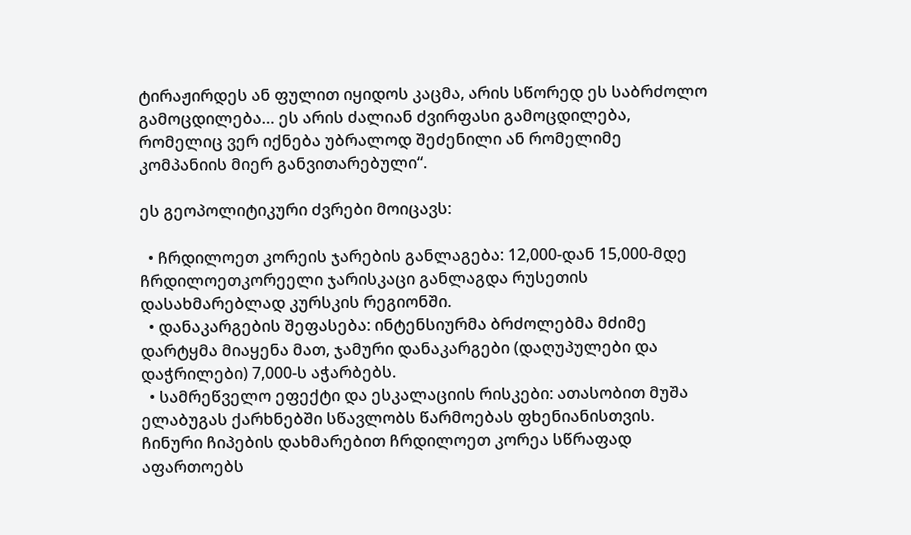ტირაჟირდეს ან ფულით იყიდოს კაცმა, არის სწორედ ეს საბრძოლო გამოცდილება… ეს არის ძალიან ძვირფასი გამოცდილება, რომელიც ვერ იქნება უბრალოდ შეძენილი ან რომელიმე კომპანიის მიერ განვითარებული“.

ეს გეოპოლიტიკური ძვრები მოიცავს:

  • ჩრდილოეთ კორეის ჯარების განლაგება: 12,000-დან 15,000-მდე ჩრდილოეთკორეელი ჯარისკაცი განლაგდა რუსეთის დასახმარებლად კურსკის რეგიონში.
  • დანაკარგების შეფასება: ინტენსიურმა ბრძოლებმა მძიმე დარტყმა მიაყენა მათ, ჯამური დანაკარგები (დაღუპულები და დაჭრილები) 7,000-ს აჭარბებს.
  • სამრეწველო ეფექტი და ესკალაციის რისკები: ათასობით მუშა ელაბუგას ქარხნებში სწავლობს წარმოებას ფხენიანისთვის. ჩინური ჩიპების დახმარებით ჩრდილოეთ კორეა სწრაფად აფართოებს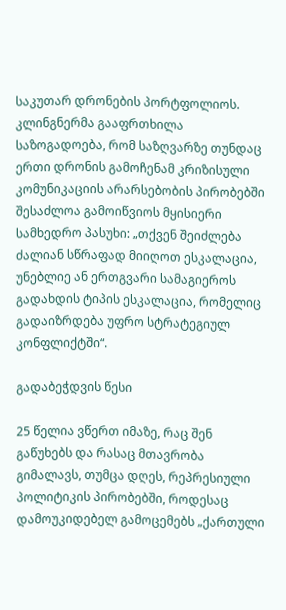საკუთარ დრონების პორტფოლიოს. კლინგნერმა გააფრთხილა საზოგადოება, რომ საზღვარზე თუნდაც ერთი დრონის გამოჩენამ კრიზისული კომუნიკაციის არარსებობის პირობებში შესაძლოა გამოიწვიოს მყისიერი სამხედრო პასუხი: „თქვენ შეიძლება ძალიან სწრაფად მიიღოთ ესკალაცია, უნებლიე ან ერთგვარი სამაგიეროს გადახდის ტიპის ესკალაცია, რომელიც გადაიზრდება უფრო სტრატეგიულ კონფლიქტში“.

გადაბეჭდვის წესი

25 წელია ვწერთ იმაზე, რაც შენ გაწუხებს და რასაც მთავრობა გიმალავს, თუმცა დღეს, რეპრესიული პოლიტიკის პირობებში, როდესაც დამოუკიდებელ გამოცემებს „ქართული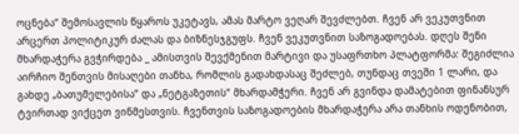ოცნება“ შემოსავლის წყაროს უკეტავს, ამას მარტო ვეღარ შევძლებთ. ჩვენ არ ვეკუთვნით არცერთ პოლიტიკურ ძალას და ბიზნესჯგუფს. ჩვენ ვეკუთვნით საზოგადოებას. დღეს შენი მხარდაჭერა გვჭირდება _ ამისთვის შევქმენით მარტივი და უსაფრთხო პლატფორმა: შეგიძლია აირჩიო შენთვის მისაღები თანხა, რომლის გადახდასაც შეძლებ, თუნდაც თვეში 1 ლარი, და გახდე „ბათუმელებისა“ და „ნეტგაზეთის“ მხარდამჭერი. ჩვენ არ გვინდა დამატებით ფინანსურ ტვირთად ვიქცეთ ვინმესთვის. ჩვენთვის საზოგადოების მხარდაჭერა არა თანხის ოდენობით,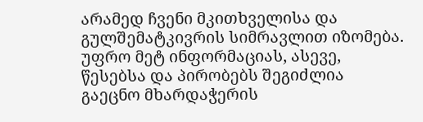არამედ ჩვენი მკითხველისა და გულშემატკივრის სიმრავლით იზომება.
უფრო მეტ ინფორმაციას, ასევე, წესებსა და პირობებს შეგიძლია გაეცნო მხარდაჭერის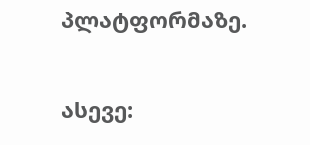პლატფორმაზე.

ასევე: